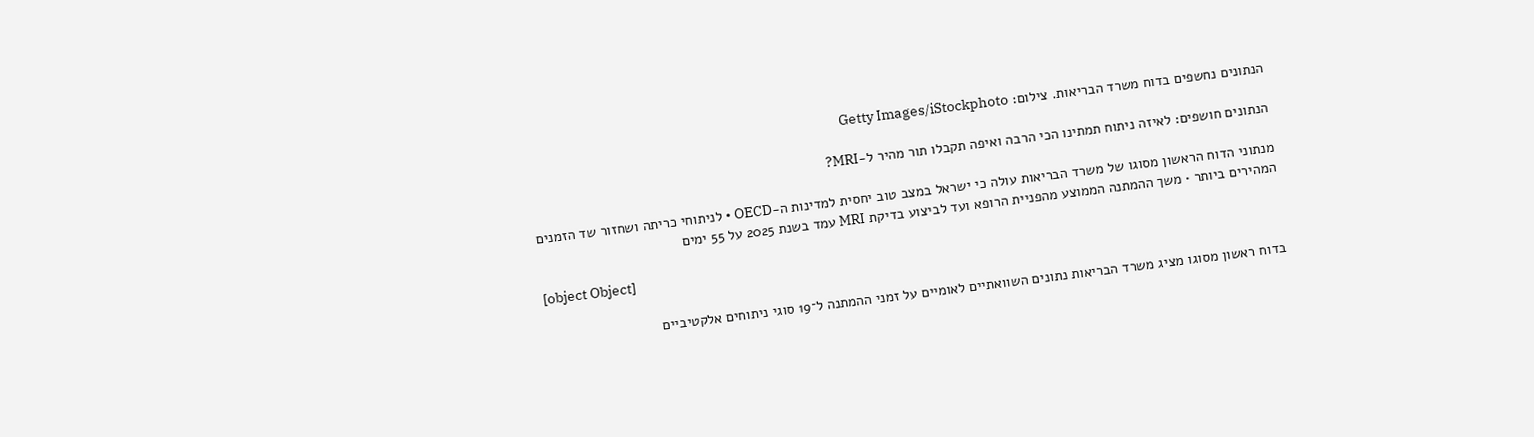הנתונים נחשפים בדוח משרד הבריאות. צילום: Getty Images/iStockphoto

הנתונים חושפים: לאיזה ניתוח תמתינו הכי הרבה ואיפה תקבלו תור מהיר ל-MRI?

מנתוני הדוח הראשון מסוגו של משרד הבריאות עולה כי ישראל במצב טוב יחסית למדינות ה-OECD • לניתוחי כריתה ושחזור שד הזמנים המהירים ביותר • משך ההמתנה הממוצע מהפניית הרופא ועד לביצוע בדיקת MRI עמד בשנת 2025 על 55 ימים

[object Object]

בדוח ראשון מסוגו מציג משרד הבריאות נתונים השוואתיים לאומיים על זמני ההמתנה ל־19 סוגי ניתוחים אלקטיביים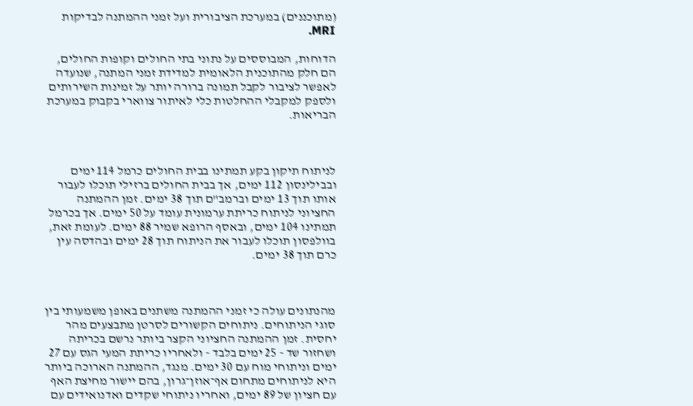(מתוכננים) במערכת הציבורית ועל זמני ההמתנה לבדיקות MRI.

הדוחות, המבוססים על נתוני בתי החולים וקופות החולים, הם חלק מהתוכנית הלאומית למדידת זמני המתנה, שנועדה לאפשר לציבור לקבל תמונה ברורה יותר על זמינות השירותים ולספק למקבלי ההחלטות כלי לאיתור צווארי בקבוק במערכת הבריאות.



לניתוח תיקון בקע תמתינו בבית החולים כרמל 114 ימים ובבילינסון 112 ימים, אך בבית החולים ברזילי תוכלו לעבור אותו תוך 13 ימים וברמב"ם תוך 38 ימים. זמן ההמתנה החציוני לניתוח כריתת ערמונית עומד על 50 ימים. אך בכרמל תמתינו 104 ימים, ובאסף הרופא שמיר 88 ימים. לעומת זאת, בוולפסון תוכלו לעבור את הניתוח תוך 28 ימים ובהדסה עין כרם תוך 38 ימים.



מהנתונים עולה כי זמני ההמתנה משתנים באופן משמעותי בין סוגי הניתוחים. ניתוחים הקשורים לסרטן מתבצעים מהר יחסית. זמן ההמתנה החציוני הקצר ביותר נרשם בכריתה ושחזור שד - 25 ימים בלבד - ולאחריו כריתת המעי הגס עם 27 ימים וניתוחי מוח עם 30 ימים. מנגד, ההמתנה הארוכה ביותר היא לניתוחים מתחום אף־אוזן־גרון, בהם יישור מחיצת האף עם חציון של 89 ימים, ואחריו ניתוחי שקדים ואדנואידים עם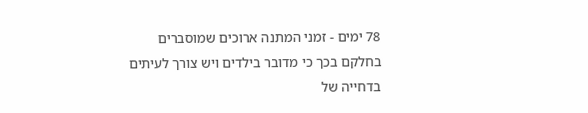78 ימים - זמני המתנה ארוכים שמוסברים בחלקם בכך כי מדובר בילדים ויש צורך לעיתים בדחייה של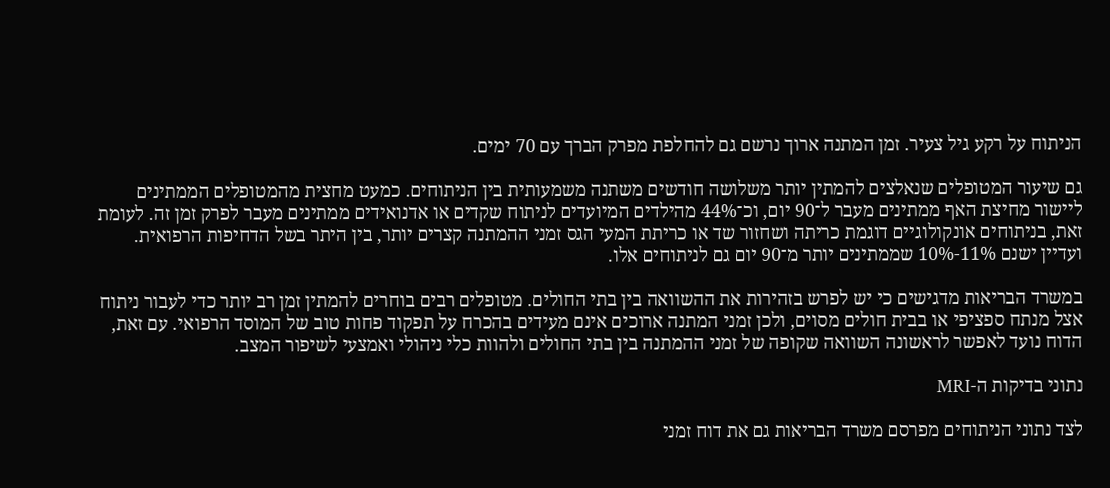הניתוח על רקע גיל צעיר. זמן המתנה ארוך נרשם גם להחלפת מפרק הברך עם 70 ימים.

גם שיעור המטופלים שנאלצים להמתין יותר משלושה חודשים משתנה משמעותית בין הניתוחים. כמעט מחצית מהמטופלים הממתינים ליישור מחיצת האף ממתינים מעבר ל־90 יום, וכ־44% מהילדים המיועדים לניתוח שקדים או אדנואידים ממתינים מעבר לפרק זמן זה. לעומת זאת, בניתוחים אונקולוגיים דוגמת כריתה ושחזור שד או כריתת המעי הגס זמני ההמתנה קצרים יותר, בין היתר בשל הדחיפות הרפואית. ועדיין ישנם 11%-10% שממתינים יותר מ־90 יום גם לניתוחים אלו.

במשרד הבריאות מדגישים כי יש לפרש בזהירות את ההשוואה בין בתי החולים. מטופלים רבים בוחרים להמתין זמן רב יותר כדי לעבור ניתוח אצל מנתח ספציפי או בבית חולים מסוים, ולכן זמני המתנה ארוכים אינם מעידים בהכרח על תפקוד פחות טוב של המוסד הרפואי. עם זאת, הדוח נועד לאפשר לראשונה השוואה שקופה של זמני ההמתנה בין בתי החולים ולהוות כלי ניהולי ואמצעי לשיפור המצב.

נתוני בדיקות ה-MRI

לצד נתוני הניתוחים מפרסם משרד הבריאות גם את דוח זמני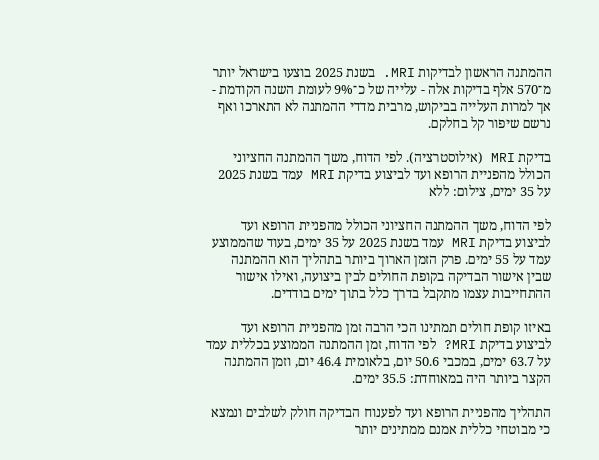ההמתנה הראשון לבדיקות MRI. בשנת 2025 בוצעו בישראל יותר מ־570 אלף בדיקות אלה - עלייה של כ־9% לעומת השנה הקודמת - אך למרות העלייה בביקוש, מרבית מדדי ההמתנה לא התארכו ואף נרשם שיפור קל בחלקם.

בדיקת MRI (אילוסטרציה). לפי הדוח, משך ההמתנה החציוני הכולל מהפניית הרופא ועד לביצוע בדיקת MRI עמד בשנת 2025 על 35 ימים, צילום: ללא

לפי הדוח, משך ההמתנה החציוני הכולל מהפניית הרופא ועד לביצוע בדיקת MRI עמד בשנת 2025 על 35 ימים, בעוד שהממוצע עמד על 55 ימים. פרק הזמן הארוך ביותר בתהליך הוא ההמתנה שבין אישור הבדיקה בקופת החולים לבין ביצועה, ואילו אישור ההתחייבות עצמו מתקבל בדרך כלל בתוך ימים בודדים.

באיזו קופת חולים תמתינו הכי הרבה זמן מהפניית הרופא ועד לביצוע בדיקת MRI? לפי הדוח, זמן ההמתנה הממוצע בכללית עמד על 63.7 ימים, במכבי 50.6 יום, בלאומית 46.4 יום, וזמן ההמתנה הקצר ביותר היה במאוחדת: 35.5 ימים.

התהליך מהפניית הרופא ועד לפענוח הבדיקה חולק לשלבים ונמצא כי מבוטחי כללית אמנם ממתינים יותר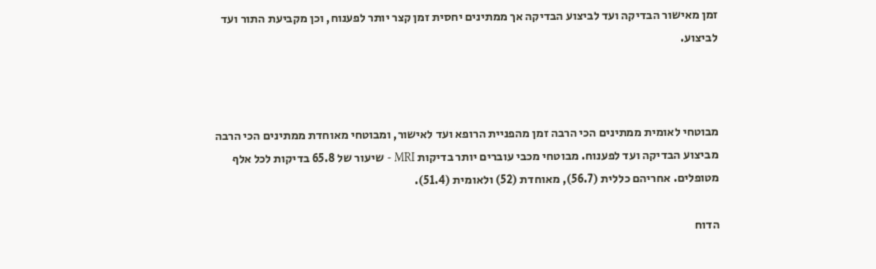זמן מאישור הבדיקה ועד לביצוע הבדיקה אך ממתינים יחסית זמן קצר יותר לפענוח, וכן מקביעת התור ועד לביצוע.



מבוטחי לאומית ממתינים הכי הרבה זמן מהפניית הרופא ועד לאישור, ומבוטחי מאוחדת ממתינים הכי הרבה מביצוע הבדיקה ועד לפענוח. מבוטחי מכבי עוברים יותר בדיקות MRI - שיעור של 65.8 בדיקות לכל אלף מטופלים. אחריהם כללית (56.7), מאוחדת (52) ולאומית (51.4).

הדוח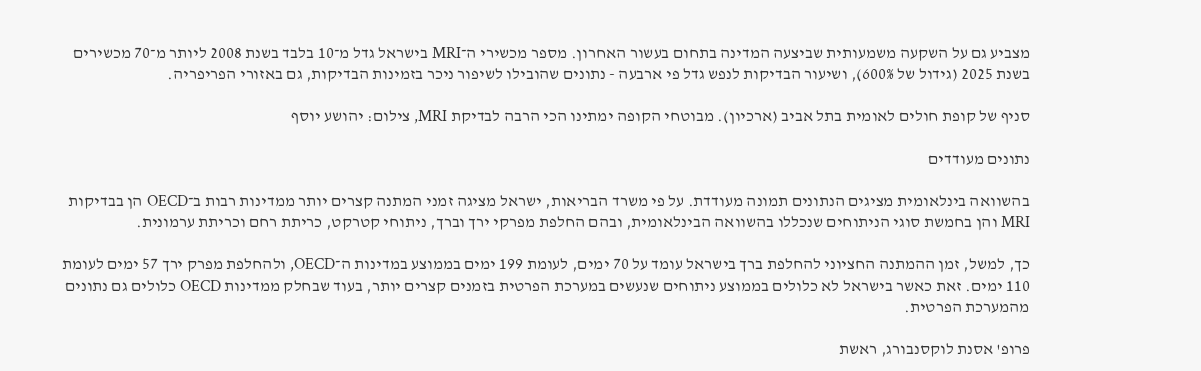מצביע גם על השקעה משמעותית שביצעה המדינה בתחום בעשור האחרון. מספר מכשירי ה־MRI בישראל גדל מ־10 בלבד בשנת 2008 ליותר מ־70 מכשירים בשנת 2025 (גידול של 600%), ושיעור הבדיקות לנפש גדל פי ארבעה - נתונים שהובילו לשיפור ניכר בזמינות הבדיקות, גם באזורי הפריפריה.

סניף של קופת חולים לאומית בתל אביב (ארכיון). מבוטחי הקופה ימתינו הכי הרבה לבדיקת MRI, צילום: יהושע יוסף

נתונים מעודדים

בהשוואה בינלאומית מציגים הנתונים תמונה מעודדת. על פי משרד הבריאות, ישראל מציגה זמני המתנה קצרים יותר ממדינות רבות ב־OECD הן בבדיקות MRI והן בחמשת סוגי הניתוחים שנכללו בהשוואה הבינלאומית, ובהם החלפת מפרקי ירך וברך, ניתוחי קטרקט, כריתת רחם וכריתת ערמונית.

כך, למשל, זמן ההמתנה החציוני להחלפת ברך בישראל עומד על 70 ימים, לעומת 199 ימים בממוצע במדינות ה־OECD, ולהחלפת מפרק ירך 57 ימים לעומת 110 ימים. זאת כאשר בישראל לא כלולים בממוצע ניתוחים שנעשים במערכת הפרטית בזמנים קצרים יותר, בעוד שבחלק ממדינות OECD כלולים גם נתונים מהמערכת הפרטית.

פרופ' אסנת לוקסנבורג, ראשת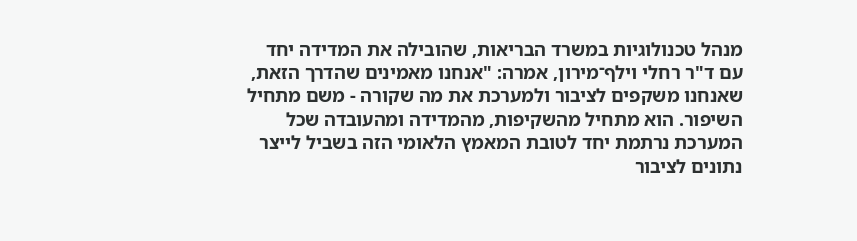מנהל טכנולוגיות במשרד הבריאות, שהובילה את המדידה יחד עם ד"ר רחלי וילף־מירון, אמרה: "אנחנו מאמינים שהדרך הזאת, שאנחנו משקפים לציבור ולמערכת את מה שקורה - משם מתחיל השיפור. הוא מתחיל מהשקיפות, מהמדידה ומהעובדה שכל המערכת נרתמת יחד לטובת המאמץ הלאומי הזה בשביל לייצר נתונים לציבור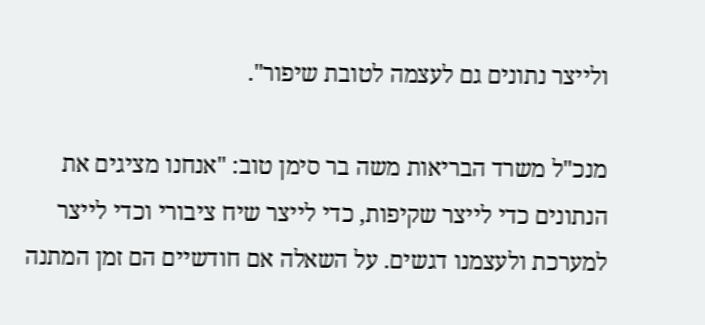ולייצר נתונים גם לעצמה לטובת שיפור".

מנכ"ל משרד הבריאות משה בר סימן טוב: "אנחנו מציגים את הנתונים כדי לייצר שקיפות, כדי לייצר שיח ציבורי וכדי לייצר למערכת ולעצמנו דגשים. על השאלה אם חודשיים הם זמן המתנה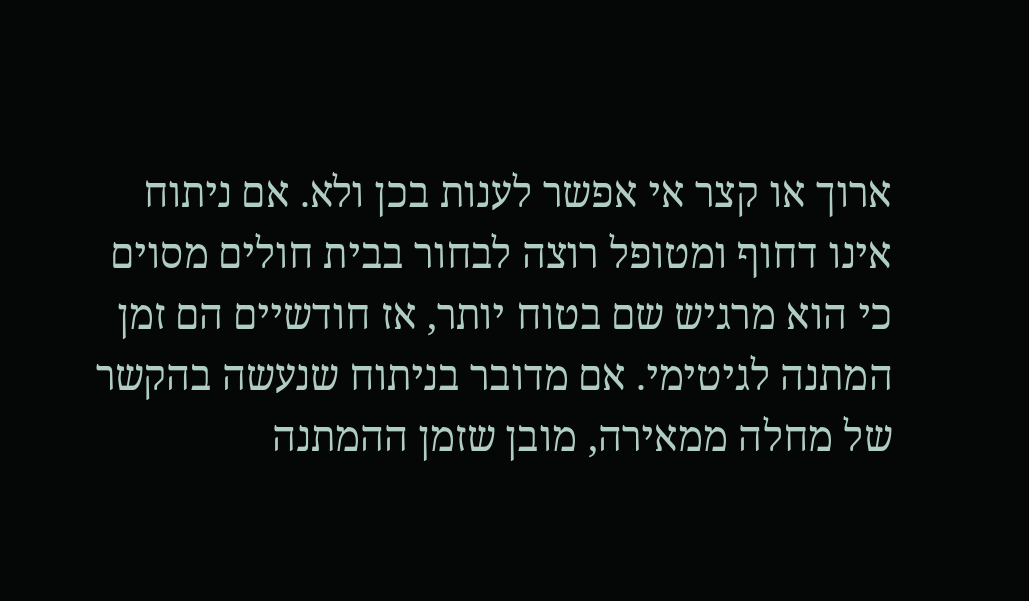ארוך או קצר אי אפשר לענות בכן ולא. אם ניתוח אינו דחוף ומטופל רוצה לבחור בבית חולים מסוים כי הוא מרגיש שם בטוח יותר, אז חודשיים הם זמן המתנה לגיטימי. אם מדובר בניתוח שנעשה בהקשר של מחלה ממאירה, מובן שזמן ההמתנה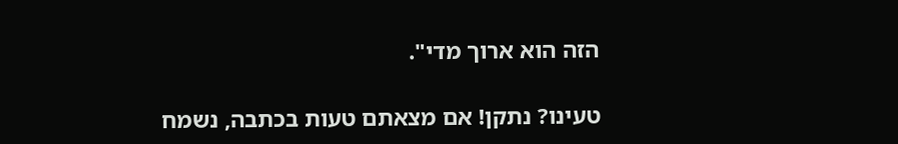הזה הוא ארוך מדי".

טעינו? נתקן! אם מצאתם טעות בכתבה, נשמח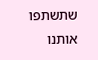שתשתפו אותנו